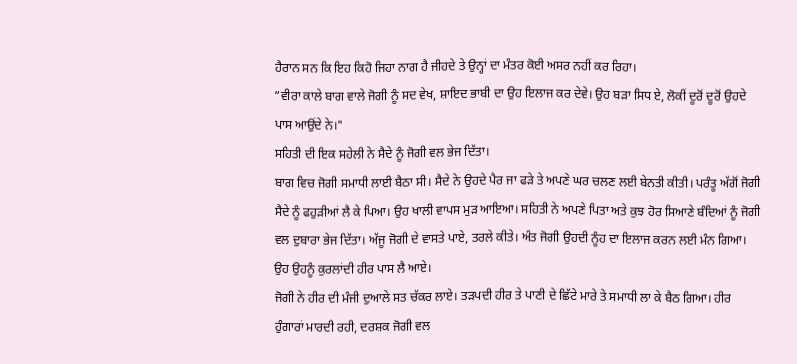ਹੈਰਾਨ ਸਨ ਕਿ ਇਹ ਕਿਹੋ ਜਿਹਾ ਨਾਗ ਹੈ ਜੀਹਦੇ ਤੇ ਉਨ੍ਹਾਂ ਦਾ ਮੰਤਰ ਕੋਈ ਅਸਰ ਨਹੀਂ ਕਰ ਰਿਹਾ।
“ਵੀਰਾ ਕਾਲੇ ਬਾਗ ਵਾਲੇ ਜੋਗੀ ਨੂੰ ਸਦ ਵੇਖ, ਸ਼ਾਇਦ ਭਾਬੀ ਦਾ ਉਹ ਇਲਾਜ ਕਰ ਦੇਵੇ। ਉਹ ਬੜਾ ਸਿਧ ਏ, ਲੋਕੀਂ ਦੂਰੋਂ ਦੂਰੋਂ ਉਹਦੇ ਪਾਸ ਆਉਂਦੇ ਨੇ।"
ਸਹਿਤੀ ਦੀ ਇਕ ਸਹੇਲੀ ਨੇ ਸੈਦੇ ਨੂੰ ਜੋਗੀ ਵਲ ਭੇਜ ਦਿੱਤਾ।
ਬਾਗ ਵਿਚ ਜੋਗੀ ਸਮਾਧੀ ਲਾਈ ਬੈਠਾ ਸੀ। ਸੈਦੇ ਨੇ ਉਹਦੇ ਪੈਰ ਜਾ ਫੜੇ ਤੇ ਅਪਣੇ ਘਰ ਚਲਣ ਲਈ ਬੇਨਤੀ ਕੀਤੀ। ਪਰੰਤੂ ਅੱਗੋਂ ਜੋਗੀ ਸੈਦੇ ਨੂੰ ਫਹੁੜੀਆਂ ਲੈ ਕੇ ਪਿਆ। ਉਹ ਖਾਲੀ ਵਾਪਸ ਮੁੜ ਆਇਆ। ਸਹਿਤੀ ਨੇ ਅਪਣੇ ਪਿਤਾ ਅਤੇ ਕੁਝ ਹੋਰ ਸਿਆਣੇ ਬੰਦਿਆਂ ਨੂੰ ਜੋਗੀ ਵਲ ਦੁਬਾਰਾ ਭੇਜ ਦਿੱਤਾ। ਅੱਜੂ ਜੋਗੀ ਦੇ ਵਾਸਤੇ ਪਾਏ, ਤਰਲੇ ਕੀਤੇ। ਅੰਤ ਜੋਗੀ ਉਹਦੀ ਨੂੰਹ ਦਾ ਇਲਾਜ ਕਰਨ ਲਈ ਮੰਨ ਗਿਆ। ਉਹ ਉਹਨੂੰ ਕੁਰਲਾਂਦੀ ਹੀਰ ਪਾਸ ਲੈ ਆਏ।
ਜੋਗੀ ਨੇ ਹੀਰ ਦੀ ਮੰਜੀ ਦੁਆਲੇ ਸਤ ਚੱਕਰ ਲਾਏ। ਤੜਪਦੀ ਹੀਰ ਤੇ ਪਾਣੀ ਦੇ ਛਿੱਟੇ ਮਾਰੇ ਤੇ ਸਮਾਧੀ ਲਾ ਕੇ ਬੈਠ ਗਿਆ। ਹੀਰ ਹੁੰਗਾਰਾਂ ਮਾਰਦੀ ਰਹੀ, ਦਰਸ਼ਕ ਜੋਗੀ ਵਲ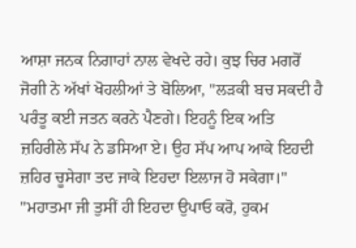ਆਸ਼ਾ ਜਨਕ ਨਿਗਾਹਾਂ ਨਾਲ ਵੇਖਦੇ ਰਹੇ। ਕੁਝ ਚਿਰ ਮਗਰੋਂ ਜੋਗੀ ਨੇ ਅੱਖਾਂ ਖੋਹਲੀਆਂ ਤੇ ਬੋਲਿਆ, "ਲੜਕੀ ਬਚ ਸਕਦੀ ਹੈ ਪਰੰਤੂ ਕਈ ਜਤਨ ਕਰਨੇ ਪੈਣਗੇ। ਇਹਨੂੰ ਇਕ ਅਤਿ ਜ਼ਹਿਰੀਲੇ ਸੱਪ ਨੇ ਡਸਿਆ ਏ। ਉਹ ਸੱਪ ਆਪ ਆਕੇ ਇਹਦੀ ਜ਼ਹਿਰ ਚੂਸੇਗਾ ਤਦ ਜਾਕੇ ਇਹਦਾ ਇਲਾਜ ਹੋ ਸਕੇਗਾ।"
"ਮਹਾਤਮਾ ਜੀ ਤੁਸੀਂ ਹੀ ਇਹਦਾ ਉਪਾਓ ਕਰੋ, ਹੁਕਮ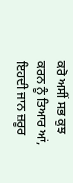ਕਰੋ ਅਸੀਂ ਸਭ ਕੁਝ ਕਰਨ ਨੂੰ ਤਿਆਰ ਆਂ, ਇਹਦੀ ਜਾਨ ਜ਼ਰੂਰ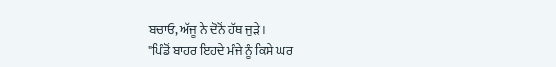ਬਚਾਓ, ਅੱਜੂ ਨੇ ਦੋਨੋਂ ਹੱਥ ਜੁੜੇ।
"ਪਿੰਡੋਂ ਬਾਹਰ ਇਹਦੇ ਮੰਜੇ ਨੂੰ ਕਿਸੇ ਘਰ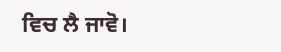ਵਿਚ ਲੈ ਜਾਵੋ।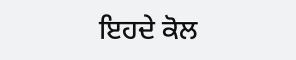ਇਹਦੇ ਕੋਲ